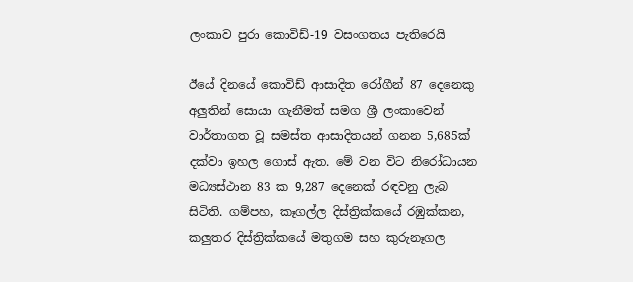ලංකාව පුරා කොවිඩ්-19 වසංගතය පැතිරෙයි

ඊයේ දිනයේ කොවිඩ් ආසාදිත රෝගීන් 87 දෙනෙකු අලුතින් සොයා ගැනීමත් සමග ශ්‍රී ලංකාවෙන් වාර්තාගත වූ සමස්ත ආසාදිතයන් ගනන 5,685ක් දක්වා ඉහල ගොස් ඇත. මේ වන විට නිරෝධායන මධ්‍යස්ථාන 83 ක 9,287 දෙනෙක් රඳවනු ලැබ සිටිති. ගම්පහ, කෑගල්ල දිස්ත්‍රික්කයේ රඹුක්කන, කලුතර දිස්ත්‍රික්කයේ මතුගම සහ කුරුනෑගල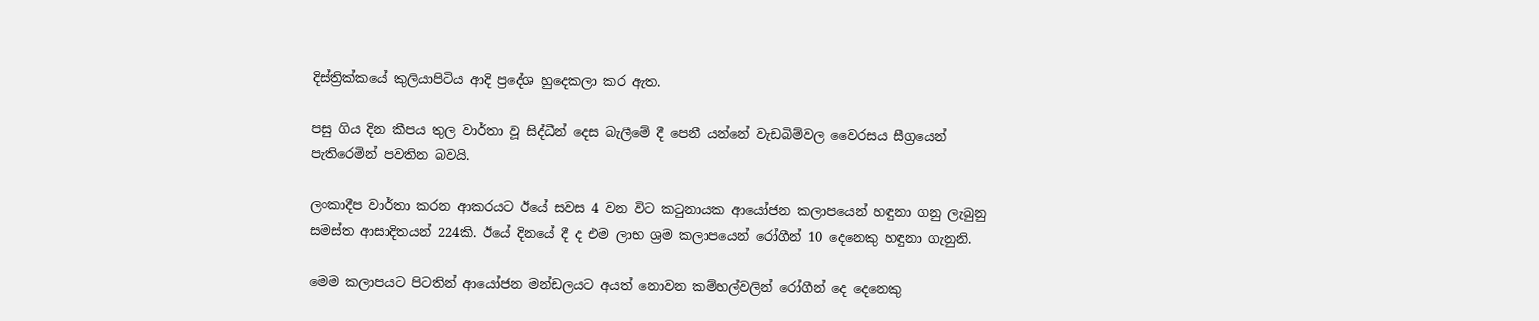දිස්ත්‍රික්කයේ කුලියාපිටිය ආදි ප්‍රදේශ හුදෙකලා කර ඇත.

පසු ගිය දින කීපය තුල වාර්තා වූ සිද්ධීන් දෙස බැලීමේ දී පෙනී යන්නේ වැඩබිම්වල වෛරසය සීග්‍රයෙන් පැතිරෙමින් පවතින බවයි.

ලංකාදීප වාර්තා කරන ආකරයට ඊයේ සවස 4 වන විට කටුනායක ආයෝජන කලාපයෙන් හඳුනා ගනු ලැබුනු සමස්ත ආසාදිතයන් 224කි. ඊයේ දිනයේ දී ද එම ලාභ ශ්‍රම කලාපයෙන් රෝගීන් 10 දෙනෙකු හඳුනා ගැනුනි.

මෙම කලාපයට පිටතින් ආයෝජන මන්ඩලයට අයත් නොවන කම්හල්වලින් රෝගීන් දෙ දෙනෙකු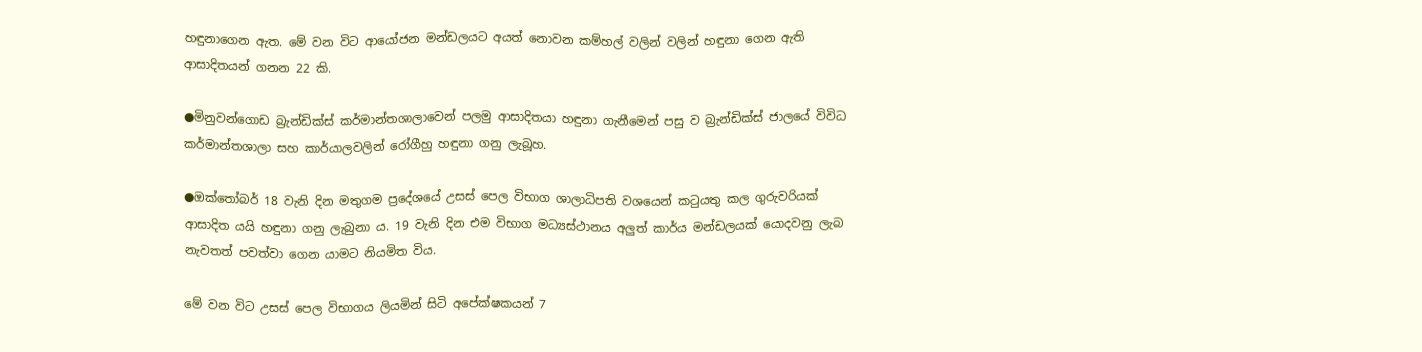හඳුනාගෙන ඇත. මේ වන විට ආයෝජන මන්ඩලයට අයත් නොවන කම්හල් වලින් වලින් හඳුනා ගෙන ඇති ආසාදිතයන් ගනන 22 කි.

●මිනුවන්ගොඩ බ්‍රැන්ඩික්ස් කර්මාන්තශාලාවෙන් පලමු ආසාදිතයා හඳුනා ගැනීමෙන් පසු ව බ්‍රැන්ඩික්ස් ජාලයේ විවිධ කර්මාන්තශාලා සහ කාර්යාලවලින් රෝගීහු හඳුනා ගනු ලැබූහ.

●ඔක්තෝබර් 18 වැනි දින මතුගම ප්‍රදේශයේ උසස් පෙල විභාග ශාලාධිපති වශයෙන් කටුයතු කල ගුරුවරියක් ආසාදිත යයි හඳුනා ගනු ලැබුනා ය. 19 වැනි දින එම විභාග මධ්‍යස්ථානය අලුත් කාර්ය මන්ඩලයක් යොදවනු ලැබ නැවතත් පවත්වා ගෙන යාමට නියමිත විය.

මේ වන විට උසස් පෙල විභාගය ලියමින් සිටි අපේක්ෂකයන් 7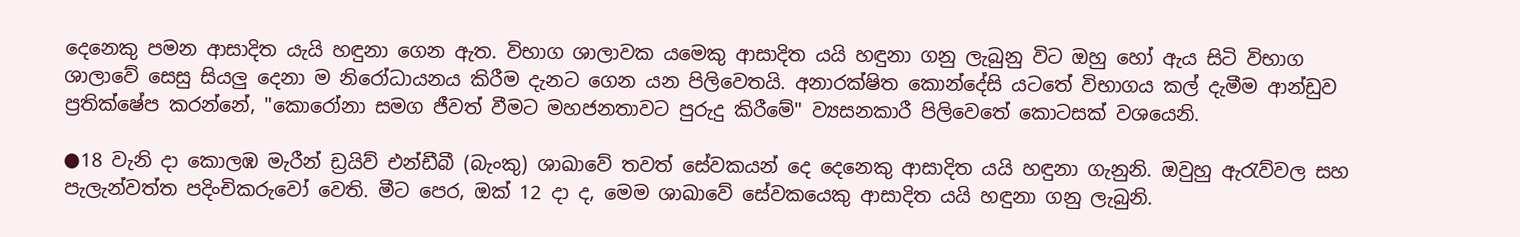දෙනෙකු පමන ආසාදිත යැයි හඳුනා ගෙන ඇත. විභාග ශාලාවක යමෙකු ආසාදිත යයි හඳුනා ගනු ලැබුනු විට ඔහු හෝ ඇය සිටි විභාග ශාලාවේ සෙසු සියලු දෙනා ම නිරෝධායනය කිරීම දැනට ගෙන යන පිලිවෙතයි. අනාරක්ෂිත කොන්දේසි යටතේ විභාගය කල් දැමීම ආන්ඩුව ප්‍රතික්ෂේප කරන්නේ, "කොරෝනා සමග ජීවත් වීමට මහජනතාවට පුරුදු කිරීමේ" ව්‍යසනකාරී පිලිවෙතේ කොටසක් වශයෙනි.

●18 වැනි දා කොලඹ මැරීන් ඩ්‍රයිව් එන්ඩීබී (බැංකු) ශාඛාවේ තවත් සේවකයන් දෙ දෙනෙකු ආසාදිත යයි හඳුනා ගැනුනි. ඔවුහු ඇරැව්වල සහ පැලැන්වත්ත පදිංචිකරුවෝ වෙති. මීට පෙර, ඔක් 12 දා ද, මෙම ශාඛාවේ සේවකයෙකු ආසාදිත යයි හඳුනා ගනු ලැබුනි.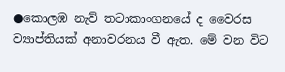●කොලඹ නැව් තටාකාංගනයේ ද වෛරස ව්‍යාප්තියක් අනාවරනය වී ඇත. මේ වන විට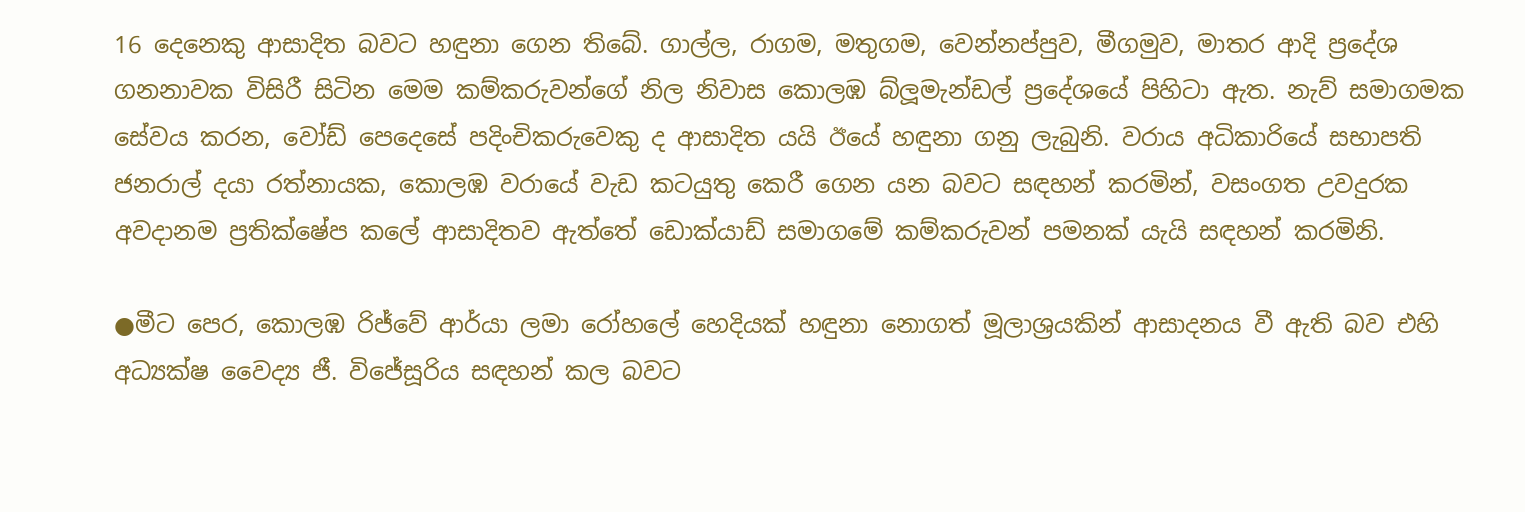16 දෙනෙකු ආසාදිත බවට හඳුනා ගෙන තිබේ. ගාල්ල, රාගම, මතුගම, වෙන්නප්පුව, මීගමුව, මාතර ආදි ප්‍රදේශ ගනනාවක විසිරී සිටින මෙම කම්කරුවන්ගේ නිල නිවාස කොලඹ බ්ලූමැන්ඩල් ප්‍රදේශයේ පිහිටා ඇත. නැව් සමාගමක සේවය කරන, වෝඩ් පෙදෙසේ පදිංචිකරුවෙකු ද ආසාදිත යයි ඊයේ හඳුනා ගනු ලැබුනි. වරාය අධිකාරියේ සභාපති ජනරාල් දයා රත්නායක, කොලඹ වරායේ වැඩ කටයුතු කෙරී ගෙන යන බවට සඳහන් කරමින්, වසංගත උවදුරක අවදානම ප්‍රතික්ෂේප කලේ ආසාදිතව ඇත්තේ ඩොක්යාඩ් සමාගමේ කම්කරුවන් පමනක් යැයි සඳහන් කරමිනි.

●මීට පෙර, කොලඹ රිජ්වේ ආර්යා ලමා රෝහලේ හෙදියක් හඳුනා නොගත් මූලාශ්‍රයකින් ආසාදනය වී ඇති බව එහි අධ්‍යක්ෂ වෛද්‍ය ජී. විජේසූරිය සඳහන් කල බවට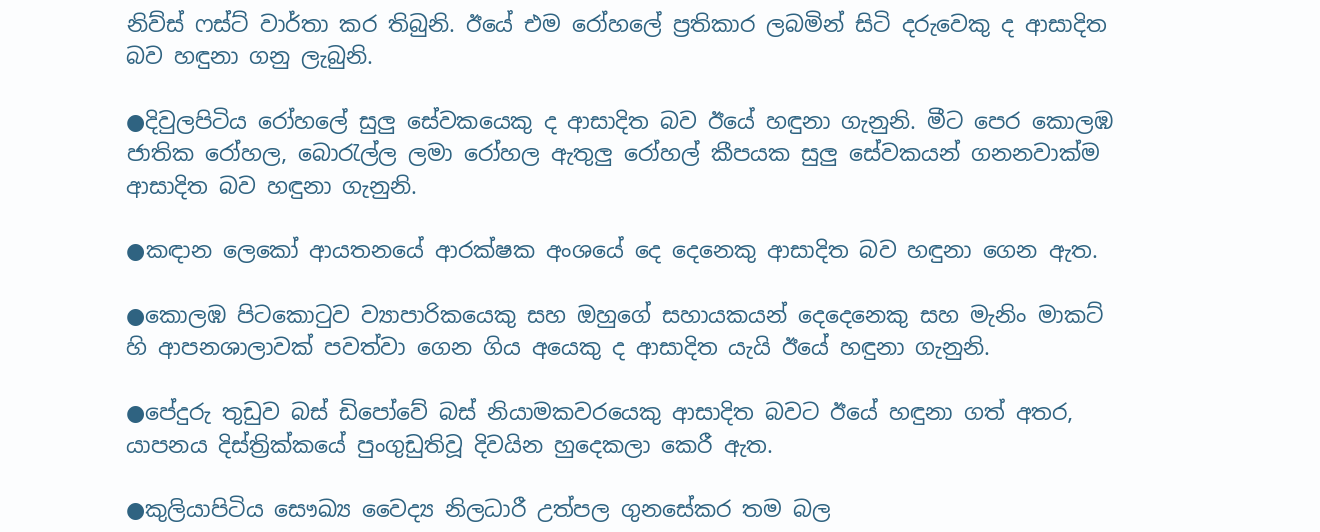නිව්ස් ෆස්ට් වාර්තා කර තිබුනි. ඊයේ එම රෝහලේ ප්‍රතිකාර ලබමින් සිටි දරුවෙකු ද ආසාදිත බව හඳුනා ගනු ලැබුනි.

●දිවුලපිටිය රෝහලේ සුලු සේවකයෙකු ද ආසාදිත බව ඊයේ හඳුනා ගැනුනි. මීට පෙර කොලඹ ජාතික රෝහල, බොරැල්ල ලමා රෝහල ඇතුලු රෝහල් කීපයක සුලු සේවකයන් ගනනවාක්ම ආසාදිත බව හඳුනා ගැනුනි.

●කඳාන ලෙකෝ ආයතනයේ ආරක්ෂක අංශයේ දෙ දෙනෙකු ආසාදිත බව හඳුනා ගෙන ඇත.

●කොලඹ පිටකොටුව ව්‍යාපාරිකයෙකු සහ ඔහුගේ සහායකයන් දෙදෙනෙකු සහ මැනිං මාකට් හි ආපනශාලාවක් පවත්වා ගෙන ගිය අයෙකු ද ආසාදිත යැයි ඊයේ හඳුනා ගැනුනි.

●පේදුරු තුඩුව බස් ඩිපෝවේ බස් නියාමකවරයෙකු ආසාදිත බවට ඊයේ හඳුනා ගත් අතර, යාපනය දිස්ත්‍රික්කයේ පුංගුඩුතිවූ දිවයින හුදෙකලා කෙරී ඇත.

●කුලියාපිටිය සෞඛ්‍ය වෛද්‍ය නිලධාරී උත්පල ගුනසේකර තම බල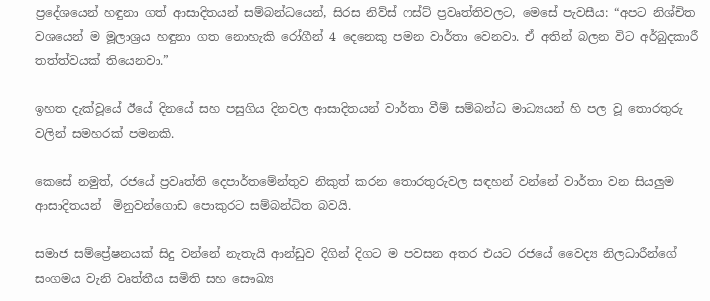ප්‍රදේශයෙන් හඳුනා ගත් ආසාදිතයන් සම්බන්ධයෙන්, සිරස නිව්ස් ෆස්ට් ප්‍රවෘත්තිවලට, මෙසේ පැවසීය: “අපට නිශ්චිත වශයෙන් ම මූලාශ්‍රය හඳුනා ගත නොහැකි රෝගීන් 4 දෙනෙකු පමන වාර්තා වෙනවා. ඒ අතින් බලන විට අර්බුදකාරී තත්ත්වයක් තියෙනවා.”

ඉහත දැක්වූයේ ඊයේ දිනයේ සහ පසුගිය දිනවල ආසාදිතයන් වාර්තා වීම් සම්බන්ධ මාධ්‍යයන් හි පල වූ තොරතුරු වලින් සමහරක් පමනකි.

කෙසේ නමුත්, රජයේ ප්‍රවෘත්ති දෙපාර්තමේන්තුව නිකුත් කරන තොරතුරුවල සඳහන් වන්නේ වාර්තා වන සියලුම ආසාදිතයන්  මිනුවන්ගොඩ පොකුරට සම්බන්ධිත බවයි.

සමාජ සම්ප්‍රේෂනයක් සිදු වන්නේ නැතැයි ආන්ඩුව දිගින් දිගට ම පවසන අතර එයට රජයේ වෛද්‍ය නිලධාරීන්ගේ සංගමය වැනි වෘත්තීය සමිති සහ සෞඛ්‍ය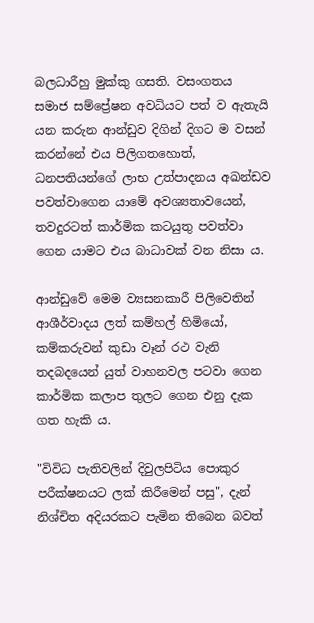බලධාරීහු මුක්කු ගසති. වසංගතය සමාජ සම්ප්‍රේෂන අවධියට පත් ව ඇතැයි යන කරුන ආන්ඩුව දිගින් දිගට ම වසන් කරන්නේ එය පිලිගතහොත්, ධනපතියන්ගේ ලාභ උත්පාදනය අඛන්ඩව පවත්වාගෙන යාමේ අවශ්‍යතාවයෙන්, තවදුරටත් කාර්මික කටයුතු පවත්වා ගෙන යාමට එය බාධාවක් වන නිසා ය.

ආන්ඩුවේ මෙම ව්‍යසනකාරී පිලිවෙතින් ආශීර්වාදය ලත් කම්හල් හිමියෝ, කම්කරුවන් කුඩා වෑන් රථ වැනි තදබදයෙන් යුත් වාහනවල පටවා ගෙන කාර්මික කලාප තුලට ගෙන එනු දැක ගත හැකි ය.

"විවිධ පැතිවලින් දිවුලපිටිය පොකුර පරීක්ෂනයට ලක් කිරීමෙන් පසු", දැන් නිශ්චිත අදියරකට පැමින තිබෙන බවත්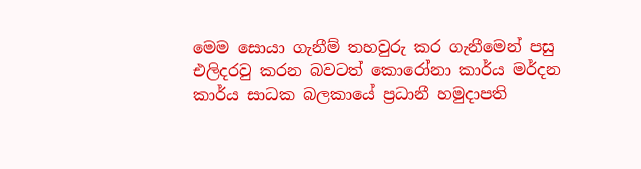මෙම සොයා ගැනීම් තහවුරු කර ගැනීමෙන් පසු එලිදරවු කරන බවටත් කොරෝනා කාර්ය මර්දන කාර්ය සාධක බලකායේ ප්‍රධානී හමුදාපති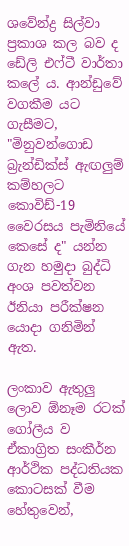ශවේන්ද්‍ර සිල්වා ප්‍රකාශ කල බව ද ඩේලි එෆ්ටී වාර්තා කලේ ය. ආන්ඩුවේ වගකීම යට ගැසීමට, "මිනුවන්ගොඩ බ්‍රැන්ඩික්ස් ඇඟලුම් කම්හලට කොවිඩ්-19 වෛරසය පැමිනියේ කෙසේ ද" යන්න ගැන හමුදා බුද්ධි අංශ පවත්වන ඊනියා පරීක්ෂන යොදා ගනිමින් ඇත.

ලංකාව ඇතුලු ලොව ඕනෑම රටක් ගෝලීය ව ඒකාග්‍රිත සංකීර්න ආර්ථික පද්ධතියක කොටසක් වීම හේතුවෙන්,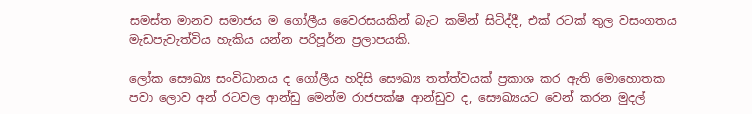සමස්ත මානව සමාජය ම ගෝලීය වෛරසයකින් බැට කමින් සිටිද්දී, එක් රටක් තුල වසංගතය මැඩපැවැත්විය හැකිය යන්න පරිපූර්න ප්‍රලාපයකි.

ලෝක සෞඛ්‍ය සංවිධානය ද ගෝලීය හදිසි සෞඛ්‍ය තත්ත්වයක් ප්‍රකාශ කර ඇති මොහොතක පවා ලොව අන් රටවල ආන්ඩු මෙන්ම රාජපක්ෂ ආන්ඩුව ද, සෞඛ්‍යයට වෙන් කරන මුදල්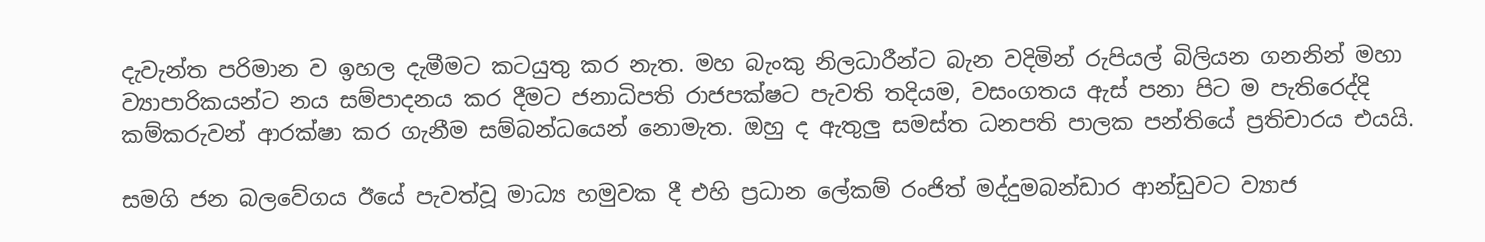දැවැන්ත පරිමාන ව ඉහල දැමීමට කටයුතු කර නැත. මහ බැංකු නිලධාරීන්ට බැන වදිමින් රුපියල් බිලියන ගනනින් මහා ව්‍යාපාරිකයන්ට නය සම්පාදනය කර දීමට ජනාධිපති රාජපක්ෂට පැවති තදියම, වසංගතය ඇස් පනා පිට ම පැතිරෙද්දි කම්කරුවන් ආරක්ෂා කර ගැනීම සම්බන්ධයෙන් නොමැත. ඔහු ද ඇතුලු සමස්ත ධනපති පාලක පන්තියේ ප්‍රතිචාරය එයයි.

සමගි ජන බලවේගය ඊයේ පැවත්වූ මාධ්‍ය හමුවක දී එහි ප්‍රධාන ලේකම් රංජිත් මද්දුමබන්ඩාර ආන්ඩුවට ව්‍යාජ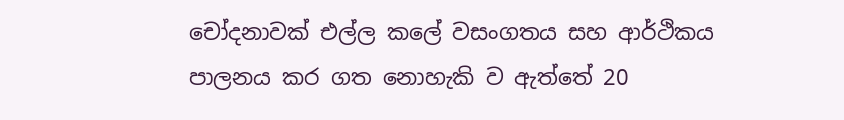චෝදනාවක් එල්ල කලේ වසංගතය සහ ආර්ථිකය පාලනය කර ගත නොහැකි ව ඇත්තේ 20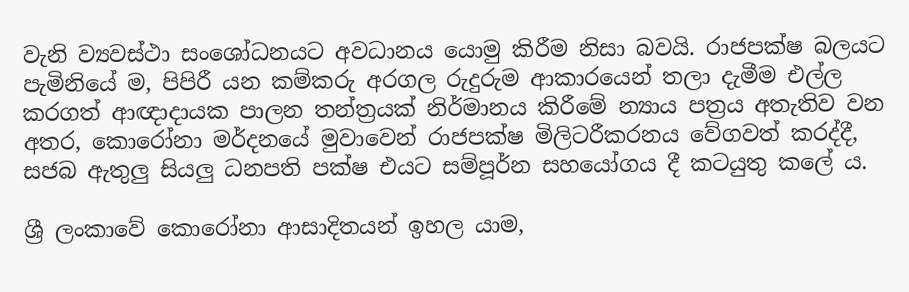වැනි ව්‍යවස්ථා සංශෝධනයට අවධානය යොමු කිරීම නිසා බවයි. රාජපක්ෂ බලයට පැමිනියේ ම, පිපිරී යන කම්කරු අරගල රුදුරුම ආකාරයෙන් තලා දැමීම එල්ල කරගත් ආඥාදායක පාලන තන්ත්‍රයක් නිර්මානය කිරීමේ න්‍යාය පත්‍රය අතැතිව වන අතර, කොරෝනා මර්දනයේ මුවාවෙන් රාජපක්ෂ මිලිටරීකරනය වේගවත් කරද්දී, සජබ ඇතුලු සියලු ධනපති පක්ෂ එයට සම්පූර්න සහයෝගය දී කටයුතු කලේ ය.

ශ්‍රී ලංකාවේ කොරෝනා ආසාදිතයන් ඉහල යාම,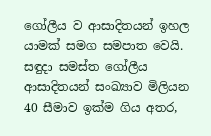ගෝලීය ව ආසාදිතයන් ඉහල යාමක් සමග සමපාත වෙයි. සඳුදා සමස්ත ගෝලීය ආසාදිතයන් සංඛ්‍යාව මිලියන 40 සීමාව ඉක්ම ගිය අතර,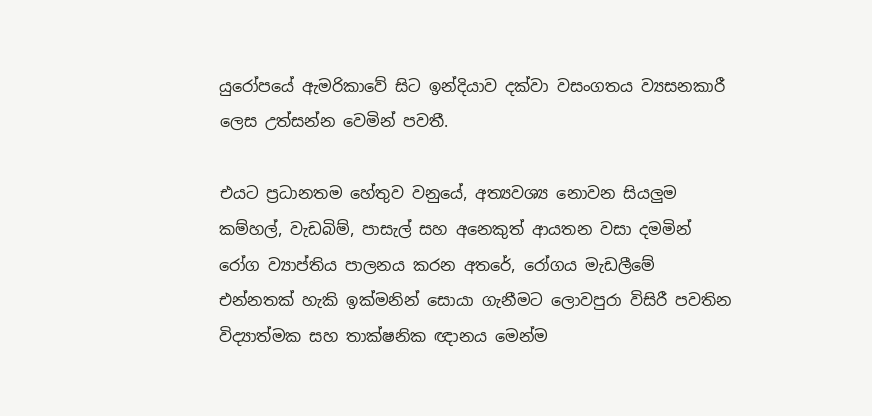යුරෝපයේ ඇමරිකාවේ සිට ඉන්දියාව දක්වා වසංගතය ව්‍යසනකාරී ලෙස උත්සන්න වෙමින් පවතී.

එයට ප්‍රධානතම හේතුව වනුයේ, අත්‍යවශ්‍ය නොවන සියලුම කම්හල්, වැඩබිම්, පාසැල් සහ අනෙකුත් ආයතන වසා දමමින් රෝග ව්‍යාප්තිය පාලනය කරන අතරේ, රෝගය මැඩලීමේ එන්නතක් හැකි ඉක්මනින් සොයා ගැනීමට ලොවපුරා විසිරී පවතින විද්‍යාත්මක සහ තාක්ෂනික ඥානය මෙන්ම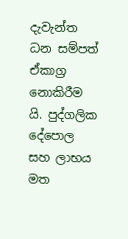දැවැන්ත ධන සම්පත් ඒකාග්‍ර නොකිරීම යි. පුද්ගලික දේපොල සහ ලාභය මත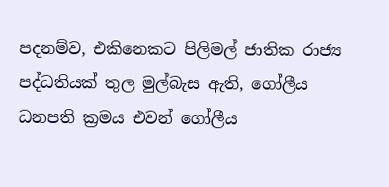පදනම්ව, එකිනෙකට පිලිමල් ජාතික රාජ්‍ය පද්ධතියක් තුල මුල්බැස ඇති, ගෝලීය ධනපති ක්‍රමය එවන් ගෝලීය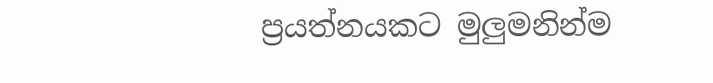ප්‍රයත්නයකට මුලුමනින්ම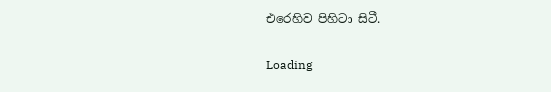එරෙහිව පිහිටා සිටී.

Loading